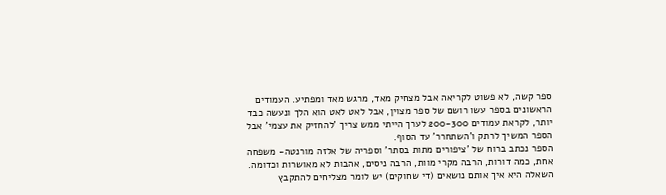ספר קשה, לא פשוט לקריאה אבל מצחיק מאד, מרגש מאד ומפתיע. העמודים הראשונים בספר עשו רושם של ספר מצוין, אבל לאט לאט הוא הלך ונעשה כבד יותר, לקראת עמודים 200-300 לערך הייתי ממש צריך 'להחזיק את עצמי' אבל הספר המשיך לרתק ו'השתחרר' עד הסוף.
הספר נכתב ברוח של 'ציפורים מתות בסתר' וספריה של אלזה מורנטה- משפחה אחת, כמה דורות, הרבה מקרי מוות, הרבה ניסים, אהבות לא מאושרות וכדומה. השאלה היא איך אותם נושאים (די שחוקים) יש לומר מצליחים להתקבץ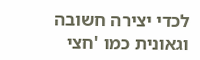לכדי יצירה חשובה וגאונית כמו 'חצי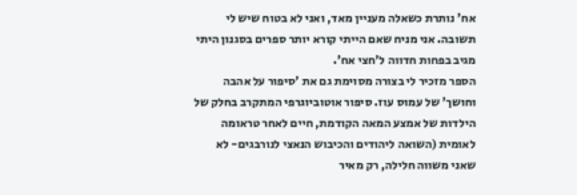אח' נותרת כשאלה מעניין מאד, ואני לא בטוח שיש לי תשובה. אני מניח שאם הייתי קורא יותר ספרים בסגנון היתי מגיב בפחות חדווה ל'חצי אח'.
הספר מזכיר לי בצורה מסוימת גם את 'סיפור על אהבה וחושך' של עמוס עוז. סיפור אוטוביוגרפי המתקרב בחלק של הילדות של אמצע המאה הקודמת, חיים לאחר טראומה לאומית (השואה ליהודים והכיבוש הנאצי לנורבגים- לא שאני משווה חלילה, רק מאיר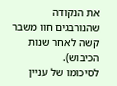את הנקודה שהנורבגים חוו משבר קשה לאחר שנות הכיבוש).
לסיכומו של עניין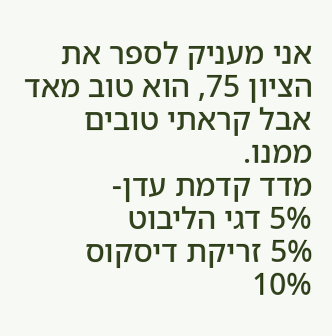אני מעניק לספר את הציון 75, הוא טוב מאד אבל קראתי טובים ממנו.
מדד קדמת עדן-
5% דגי הליבוט
5% זריקת דיסקוס
10%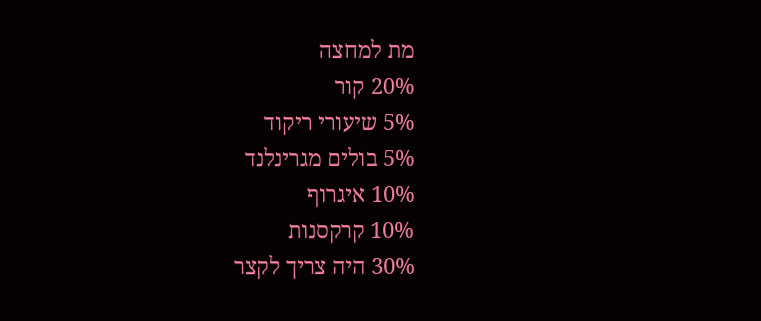מת למחצה
20% קור
5% שיעורי ריקוד
5% בולים מגרינלנד
10% איגרוף
10% קרקסנות
30% היה צריך לקצר